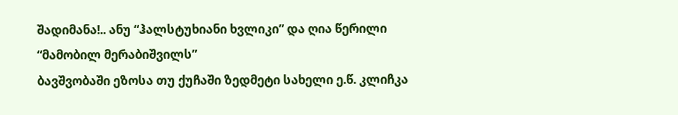შადიმანა!.. ანუ “ჰალსტუხიანი ხვლიკი” და ღია წერილი “მამობილ მერაბიშვილს”
ბავშვობაში ეზოსა თუ ქუჩაში ზედმეტი სახელი ე.წ. კლიჩკა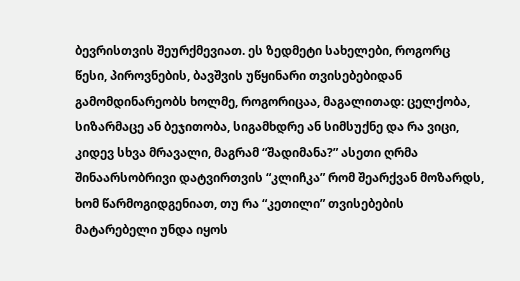ბევრისთვის შეურქმევიათ. ეს ზედმეტი სახელები, როგორც წესი, პიროვნების, ბავშვის უწყინარი თვისებებიდან გამომდინარეობს ხოლმე, როგორიცაა, მაგალითად: ცელქობა, სიზარმაცე ან ბეჯითობა, სიგამხდრე ან სიმსუქნე და რა ვიცი, კიდევ სხვა მრავალი, მაგრამ “შადიმანა?” ასეთი ღრმა შინაარსობრივი დატვირთვის “კლიჩკა” რომ შეარქვან მოზარდს, ხომ წარმოგიდგენიათ, თუ რა “კეთილი” თვისებების მატარებელი უნდა იყოს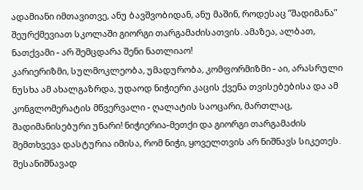ადამიანი იმთავითვე, ანუ ბავშვობიდან, ანუ მაშინ, როდესაც “შადიმანა” შეურქმევიათ სკოლაში გიორგი თარგამაძისათვის. ამაზეა, ალბათ, ნათქვამი - არ შემცდარა შენი ნათლიაო!
კარიერიზმი, სულმოკლეობა, უმადურობა, კომფორმიზმი - აი, არასრული ნუსხა ამ ახალგაზრდა, უდაოდ ნიჭიერი კაცის ქვენა თვისებებისა და ამ კონგლომერატის მწვერვალი - ღალატის საოცარი, მართლაც, შადიმანისებური უნარი! ნიჭიერია-მეთქი და გიორგი თარგამაძის შემთხვევა დასტურია იმისა, რომ ნიჭი, ყოველთვის არ ნიშნავს სიკეთეს. შესანიშნავად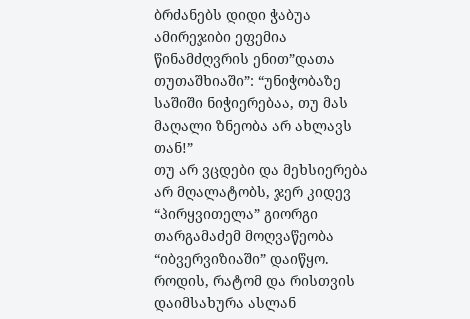ბრძანებს დიდი ჭაბუა ამირეჯიბი ეფემია წინამძღვრის ენით”დათა თუთაშხიაში”: “უნიჭობაზე საშიში ნიჭიერებაა, თუ მას მაღალი ზნეობა არ ახლავს თან!”
თუ არ ვცდები და მეხსიერება არ მღალატობს, ჯერ კიდევ “პირყვითელა” გიორგი თარგამაძემ მოღვაწეობა “იბვერვიზიაში” დაიწყო. როდის, რატომ და რისთვის დაიმსახურა ასლან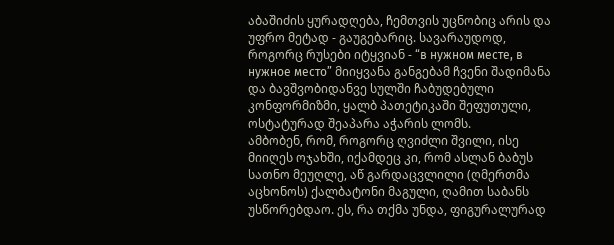აბაშიძის ყურადღება, ჩემთვის უცნობიც არის და უფრო მეტად - გაუგებარიც. სავარაუდოდ, როგორც რუსები იტყვიან - “в нужном месте, в нужное место” მიიყვანა განგებამ ჩვენი შადიმანა და ბავშვობიდანვე სულში ჩაბუდებული კონფორმიზმი, ყალბ პათეტიკაში შეფუთული, ოსტატურად შეაპარა აჭარის ლომს.
ამბობენ, რომ, როგორც ღვიძლი შვილი, ისე მიიღეს ოჯახში, იქამდეც კი, რომ ასლან ბაბუს სათნო მეუღლე, აწ გარდაცვლილი (ღმერთმა აცხონოს) ქალბატონი მაგული, ღამით საბანს უსწორებდაო. ეს, რა თქმა უნდა, ფიგურალურად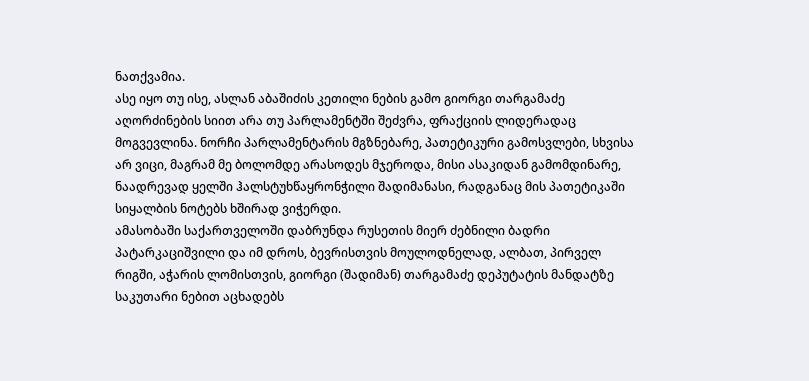ნათქვამია.
ასე იყო თუ ისე, ასლან აბაშიძის კეთილი ნების გამო გიორგი თარგამაძე აღორძინების სიით არა თუ პარლამენტში შეძვრა, ფრაქციის ლიდერადაც მოგვევლინა. ნორჩი პარლამენტარის მგზნებარე, პათეტიკური გამოსვლები, სხვისა არ ვიცი, მაგრამ მე ბოლომდე არასოდეს მჯეროდა, მისი ასაკიდან გამომდინარე, ნაადრევად ყელში ჰალსტუხწაყრონჭილი შადიმანასი, რადგანაც მის პათეტიკაში სიყალბის ნოტებს ხშირად ვიჭერდი.
ამასობაში საქართველოში დაბრუნდა რუსეთის მიერ ძებნილი ბადრი პატარკაციშვილი და იმ დროს, ბევრისთვის მოულოდნელად, ალბათ, პირველ რიგში, აჭარის ლომისთვის, გიორგი (შადიმან) თარგამაძე დეპუტატის მანდატზე საკუთარი ნებით აცხადებს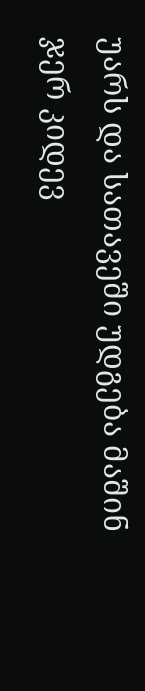უარს და სათავეში უდგება მაშინ ჯერ კიდევ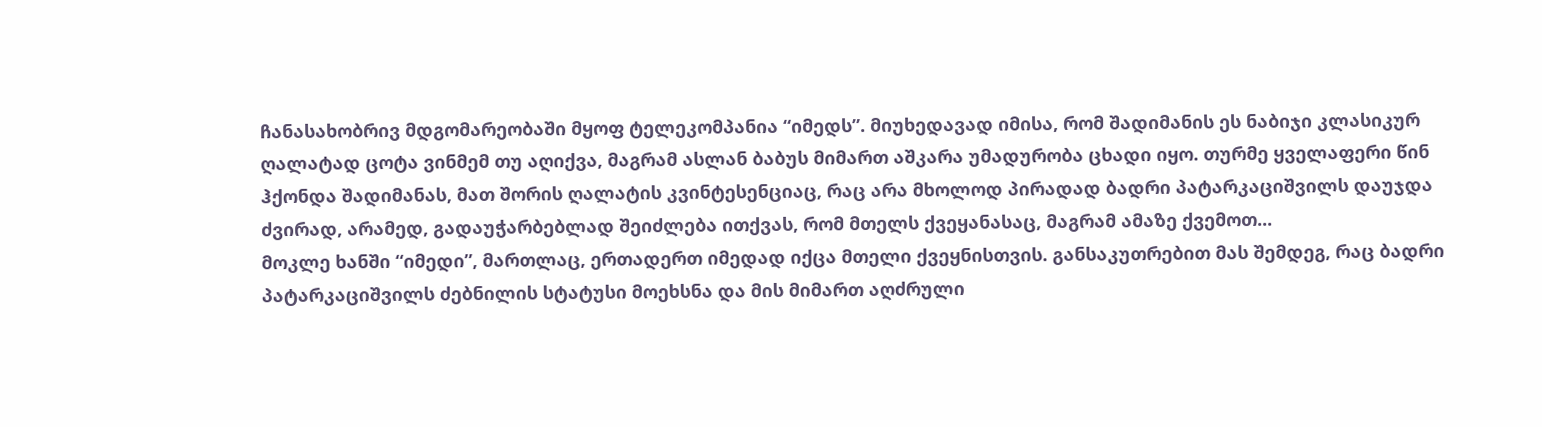ჩანასახობრივ მდგომარეობაში მყოფ ტელეკომპანია “იმედს”. მიუხედავად იმისა, რომ შადიმანის ეს ნაბიჯი კლასიკურ ღალატად ცოტა ვინმემ თუ აღიქვა, მაგრამ ასლან ბაბუს მიმართ აშკარა უმადურობა ცხადი იყო. თურმე ყველაფერი წინ ჰქონდა შადიმანას, მათ შორის ღალატის კვინტესენციაც, რაც არა მხოლოდ პირადად ბადრი პატარკაციშვილს დაუჯდა ძვირად, არამედ, გადაუჭარბებლად შეიძლება ითქვას, რომ მთელს ქვეყანასაც, მაგრამ ამაზე ქვემოთ...
მოკლე ხანში “იმედი”, მართლაც, ერთადერთ იმედად იქცა მთელი ქვეყნისთვის. განსაკუთრებით მას შემდეგ, რაც ბადრი პატარკაციშვილს ძებნილის სტატუსი მოეხსნა და მის მიმართ აღძრული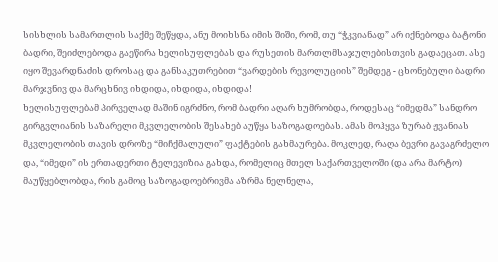სისხლის სამართლის საქმე შეწყდა, ანუ მოიხსნა იმის შიში, რომ, თუ “ჭკვიანად” არ იქნებოდა ბატონი ბადრი, შეიძლებოდა გაეწირა ხელისუფლებას და რუსეთის მართლმსაჯულებისთვის გადაეცათ. ასე იყო შევარდნაძის დროსაც და განსაკუთრებით “ვარდების რევოლუციის” შემდეგ - ცხონებული ბადრი მარჯვნივ და მარცხნივ იხდიდა, იხდიდა, იხდიდა!
ხელისუფლებამ პირველად მაშინ იგრძნო, რომ ბადრი აღარ ხუმრობდა, როდესაც “იმედმა” სანდრო გირგვლიანის საზარელი მკვლელობის შესახებ აუწყა საზოგადოებას. ამას მოჰყვა ზურაბ ჟვანიას მკვლელობის თავის დროზე “მიჩქმალული” ფაქტების გახმაურება. მოკლედ, რაღა ბევრი გავაგრძელო და, “იმედი” ის ერთადერთი ტელევიზია გახდა, რომელიც მთელ საქართველოში (და არა მარტო) მაუწყებლობდა, რის გამოც საზოგადოებრივმა აზრმა ნელნელა,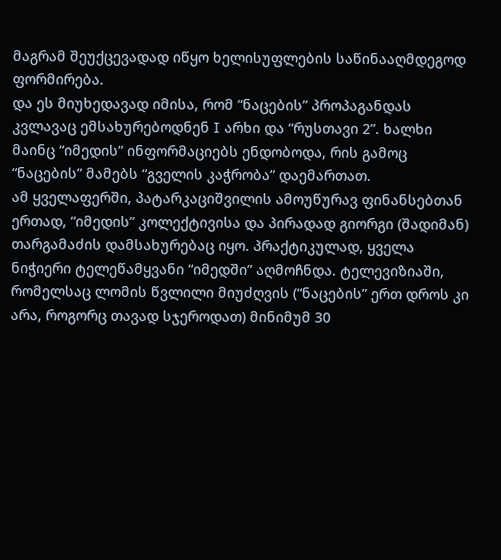მაგრამ შეუქცევადად იწყო ხელისუფლების საწინააღმდეგოდ ფორმირება.
და ეს მიუხედავად იმისა, რომ “ნაცების” პროპაგანდას კვლავაც ემსახურებოდნენ I არხი და “რუსთავი 2”. ხალხი მაინც “იმედის” ინფორმაციებს ენდობოდა, რის გამოც “ნაცების” მამებს “გველის კაჭრობა” დაემართათ.
ამ ყველაფერში, პატარკაციშვილის ამოუწურავ ფინანსებთან ერთად, “იმედის” კოლექტივისა და პირადად გიორგი (შადიმან) თარგამაძის დამსახურებაც იყო. პრაქტიკულად, ყველა ნიჭიერი ტელეწამყვანი “იმედში” აღმოჩნდა. ტელევიზიაში, რომელსაც ლომის წვლილი მიუძღვის (“ნაცების” ერთ დროს კი არა, როგორც თავად სჯეროდათ) მინიმუმ 30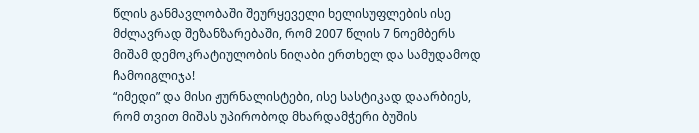წლის განმავლობაში შეურყეველი ხელისუფლების ისე მძლავრად შეზანზარებაში, რომ 2007 წლის 7 ნოემბერს მიშამ დემოკრატიულობის ნიღაბი ერთხელ და სამუდამოდ ჩამოიგლიჯა!
“იმედი” და მისი ჟურნალისტები, ისე სასტიკად დაარბიეს, რომ თვით მიშას უპირობოდ მხარდამჭერი ბუშის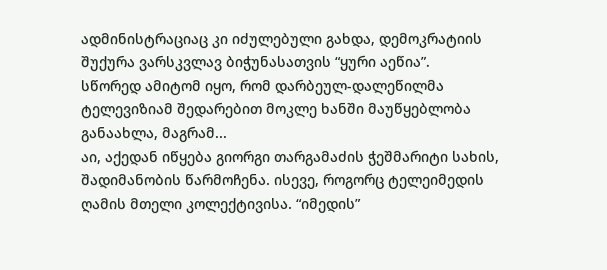ადმინისტრაციაც კი იძულებული გახდა, დემოკრატიის შუქურა ვარსკვლავ ბიჭუნასათვის “ყური აეწია”.
სწორედ ამიტომ იყო, რომ დარბეულ-დალეწილმა ტელევიზიამ შედარებით მოკლე ხანში მაუწყებლობა განაახლა, მაგრამ...
აი, აქედან იწყება გიორგი თარგამაძის ჭეშმარიტი სახის, შადიმანობის წარმოჩენა. ისევე, როგორც ტელეიმედის ღამის მთელი კოლექტივისა. “იმედის”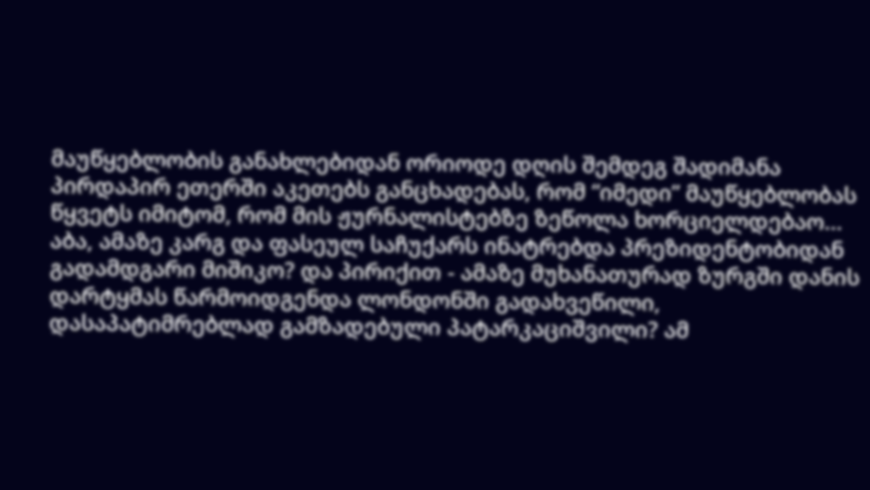მაუწყებლობის განახლებიდან ორიოდე დღის შემდეგ შადიმანა პირდაპირ ეთერში აკეთებს განცხადებას, რომ “იმედი” მაუწყებლობას წყვეტს იმიტომ, რომ მის ჟურნალისტებზე ზეწოლა ხორციელდებაო...
აბა, ამაზე კარგ და ფასეულ საჩუქარს ინატრებდა პრეზიდენტობიდან გადამდგარი მიშიკო? და პირიქით - ამაზე მუხანათურად ზურგში დანის დარტყმას წარმოიდგენდა ლონდონში გადახვეწილი, დასაპატიმრებლად გამზადებული პატარკაციშვილი? ამ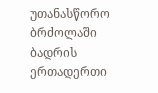უთანასწორო ბრძოლაში ბადრის ერთადერთი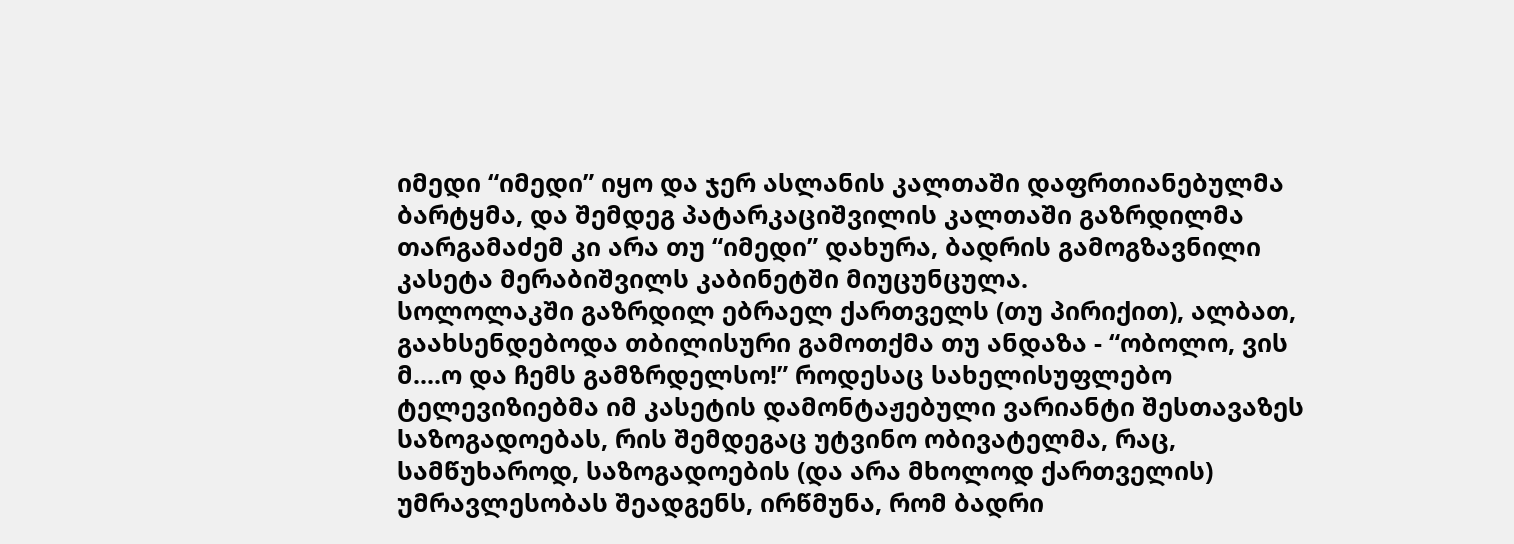იმედი “იმედი” იყო და ჯერ ასლანის კალთაში დაფრთიანებულმა ბარტყმა, და შემდეგ პატარკაციშვილის კალთაში გაზრდილმა თარგამაძემ კი არა თუ “იმედი” დახურა, ბადრის გამოგზავნილი კასეტა მერაბიშვილს კაბინეტში მიუცუნცულა.
სოლოლაკში გაზრდილ ებრაელ ქართველს (თუ პირიქით), ალბათ, გაახსენდებოდა თბილისური გამოთქმა თუ ანდაზა - “ობოლო, ვის მ....ო და ჩემს გამზრდელსო!” როდესაც სახელისუფლებო ტელევიზიებმა იმ კასეტის დამონტაჟებული ვარიანტი შესთავაზეს საზოგადოებას, რის შემდეგაც უტვინო ობივატელმა, რაც, სამწუხაროდ, საზოგადოების (და არა მხოლოდ ქართველის) უმრავლესობას შეადგენს, ირწმუნა, რომ ბადრი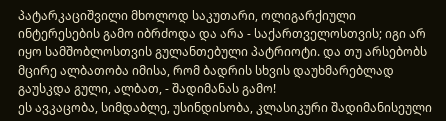პატარკაციშვილი მხოლოდ საკუთარი, ოლიგარქიული ინტერესების გამო იბრძოდა და არა - საქართველოსთვის; იგი არ იყო სამშობლოსთვის გულანთებული პატრიოტი. და თუ არსებობს მცირე ალბათობა იმისა, რომ ბადრის სხვის დაუხმარებლად გაუსკდა გული, ალბათ, - შადიმანას გამო!
ეს ავკაცობა, სიმდაბლე, უსინდისობა, კლასიკური შადიმანისეული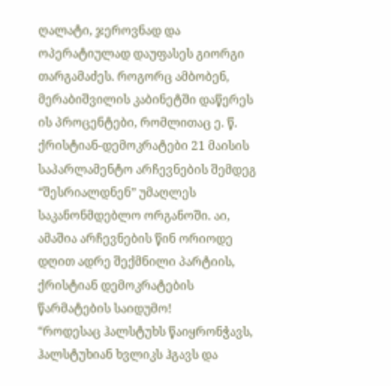ღალატი, ჯეროვნად და ოპერატიულად დაუფასეს გიორგი თარგამაძეს. როგორც ამბობენ, მერაბიშვილის კაბინეტში დაწერეს ის პროცენტები, რომლითაც ე. წ. ქრისტიან-დემოკრატები 21 მაისის საპარლამენტო არჩევნების შემდეგ “შესრიალდნენ” უმაღლეს საკანონმდებლო ორგანოში. აი, ამაშია არჩევნების წინ ორიოდე დღით ადრე შექმნილი პარტიის, ქრისტიან დემოკრატების წარმატების საიდუმო!
“როდესაც ჰალსტუხს წაიყრონჭავს, ჰალსტუხიან ხვლიკს ჰგავს და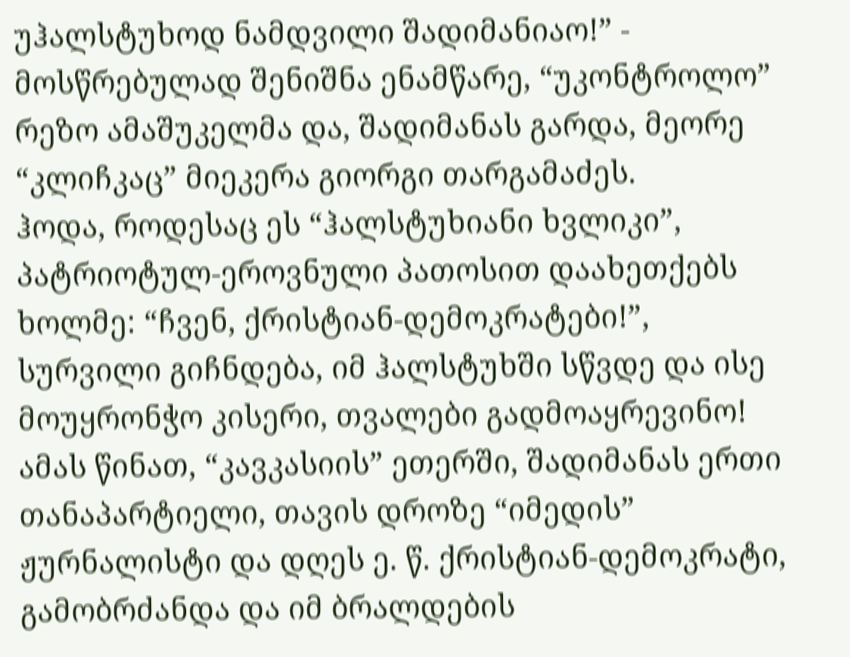უჰალსტუხოდ ნამდვილი შადიმანიაო!” - მოსწრებულად შენიშნა ენამწარე, “უკონტროლო” რეზო ამაშუკელმა და, შადიმანას გარდა, მეორე “კლიჩკაც” მიეკერა გიორგი თარგამაძეს.
ჰოდა, როდესაც ეს “ჰალსტუხიანი ხვლიკი”, პატრიოტულ-ეროვნული პათოსით დაახეთქებს ხოლმე: “ჩვენ, ქრისტიან-დემოკრატები!”, სურვილი გიჩნდება, იმ ჰალსტუხში სწვდე და ისე მოუყრონჭო კისერი, თვალები გადმოაყრევინო!
ამას წინათ, “კავკასიის” ეთერში, შადიმანას ერთი თანაპარტიელი, თავის დროზე “იმედის” ჟურნალისტი და დღეს ე. წ. ქრისტიან-დემოკრატი, გამობრძანდა და იმ ბრალდების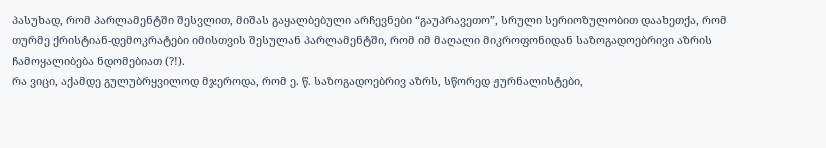პასუხად, რომ პარლამენტში შესვლით, მიშას გაყალბებული არჩევნები “გაუპრავეთო”, სრული სერიოზულობით დაახეთქა, რომ თურმე ქრისტიან-დემოკრატები იმისთვის შესულან პარლამენტში, რომ იმ მაღალი მიკროფონიდან საზოგადოებრივი აზრის ჩამოყალიბება ნდომებიათ (?!).
რა ვიცი, აქამდე გულუბრყვილოდ მჯეროდა, რომ ე. წ. საზოგადოებრივ აზრს, სწორედ ჟურნალისტები,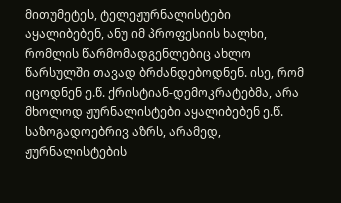მითუმეტეს, ტელეჟურნალისტები აყალიბებენ, ანუ იმ პროფესიის ხალხი, რომლის წარმომადგენლებიც ახლო წარსულში თავად ბრძანდებოდნენ. ისე, რომ იცოდნენ ე.წ. ქრისტიან-დემოკრატებმა, არა მხოლოდ ჟურნალისტები აყალიბებენ ე.წ. საზოგადოებრივ აზრს, არამედ, ჟურნალისტების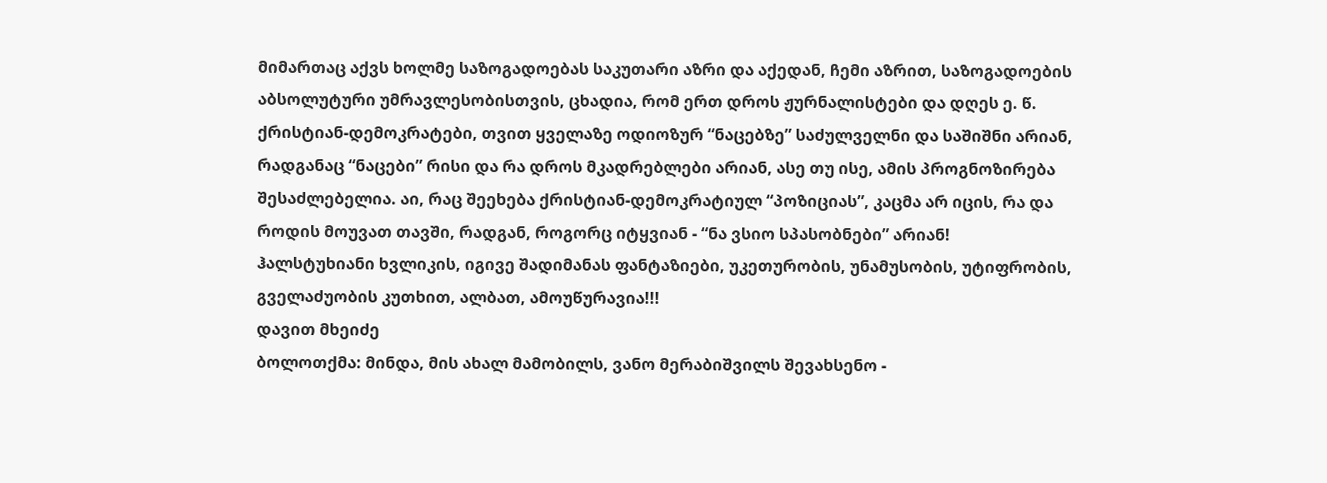მიმართაც აქვს ხოლმე საზოგადოებას საკუთარი აზრი და აქედან, ჩემი აზრით, საზოგადოების აბსოლუტური უმრავლესობისთვის, ცხადია, რომ ერთ დროს ჟურნალისტები და დღეს ე. წ. ქრისტიან-დემოკრატები, თვით ყველაზე ოდიოზურ “ნაცებზე” საძულველნი და საშიშნი არიან, რადგანაც “ნაცები” რისი და რა დროს მკადრებლები არიან, ასე თუ ისე, ამის პროგნოზირება შესაძლებელია. აი, რაც შეეხება ქრისტიან-დემოკრატიულ “პოზიციას”, კაცმა არ იცის, რა და როდის მოუვათ თავში, რადგან, როგორც იტყვიან - “ნა ვსიო სპასობნები” არიან!
ჰალსტუხიანი ხვლიკის, იგივე შადიმანას ფანტაზიები, უკეთურობის, უნამუსობის, უტიფრობის, გველაძუობის კუთხით, ალბათ, ამოუწურავია!!!
დავით მხეიძე
ბოლოთქმა: მინდა, მის ახალ მამობილს, ვანო მერაბიშვილს შევახსენო -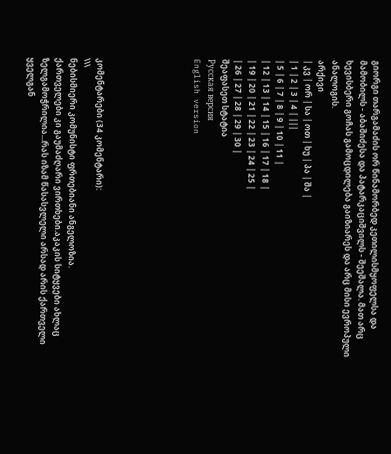გიორგი თარგამაძის ორ წინამორბედ კეთილისმყოფელსა და მამობილს - აბაშიძესა და პატარკაციშვილს - შეეშალა. მათ არც ხევისბერი გოჩას გამოცდილება გაიზიარეს და არც მისი ევროპული ანალოგის.
არქივი
| კვ | ორ | სა | ოთ | ხუ | პა | შა |
| 1 | 2 | 3 | 4 | |||
| 5 | 6 | 7 | 8 | 9 | 10 | 11 |
| 12 | 13 | 14 | 15 | 16 | 17 | 18 |
| 19 | 20 | 21 | 22 | 23 | 24 | 25 |
| 26 | 27 | 28 | 29 | 30 |
შეაფასეთ სტატია
Русская версия
English version






კომენტარები (34 კომენტარი):
\\\
ნებისმიერი კომუნისტი ფრთებიანი ანგელოზია.
ქართველები კი გაუმაძღარი ვირთხები.აკაკის სიტყვები ახლაც ზელგამოჭრილია...რას იზამ წასასვლელი არსად არის ქართველი ყველგან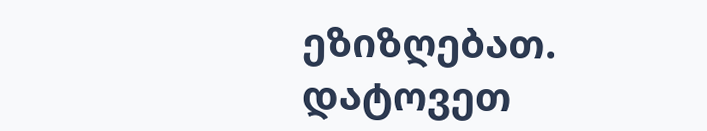ეზიზღებათ.
დატოვეთ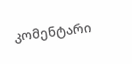კომენტარი